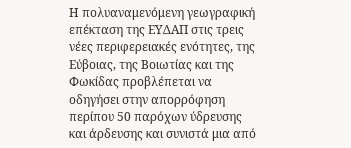Η πολυαναμενόμενη γεωγραφική επέκταση της ΕΥΔΑΠ στις τρεις νέες περιφερειακές ενότητες, της Εύβοιας, της Βοιωτίας και της Φωκίδας προβλέπεται να οδηγήσει στην απορρόφηση περίπου 50 παρόχων ύδρευσης και άρδευσης και συνιστά μια από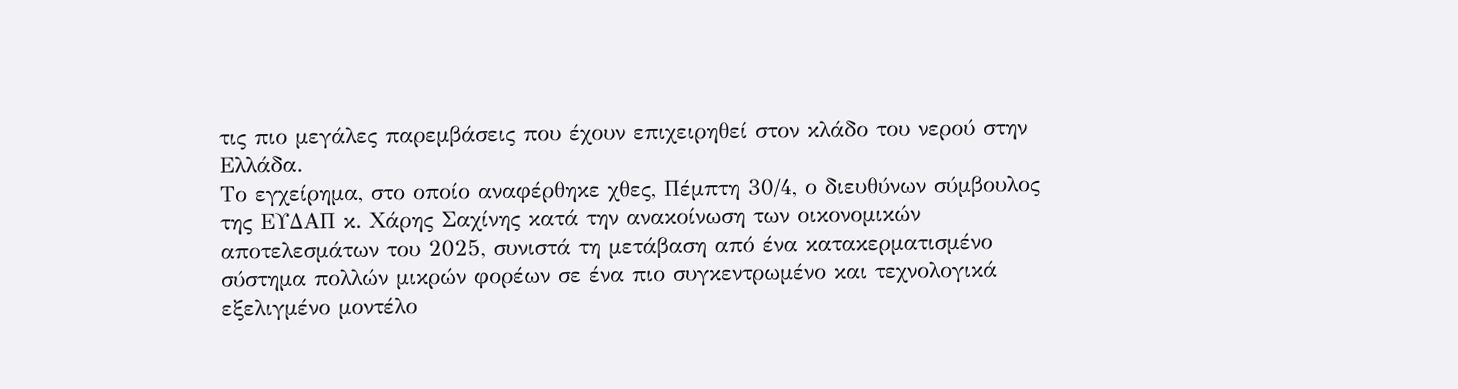τις πιο μεγάλες παρεμβάσεις που έχουν επιχειρηθεί στον κλάδο του νερού στην Ελλάδα.
Το εγχείρημα, στο οποίο αναφέρθηκε χθες, Πέμπτη 30/4, ο διευθύνων σύμβουλος της ΕΥΔΑΠ κ. Χάρης Σαχίνης κατά την ανακοίνωση των οικονομικών αποτελεσμάτων του 2025, συνιστά τη μετάβαση από ένα κατακερματισμένο σύστημα πολλών μικρών φορέων σε ένα πιο συγκεντρωμένο και τεχνολογικά εξελιγμένο μοντέλο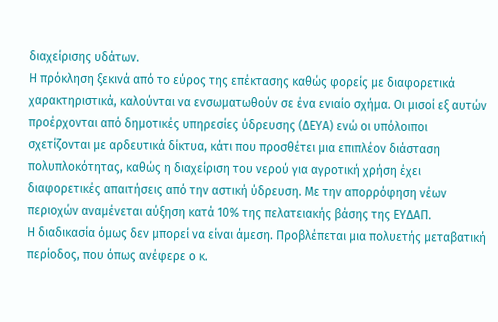διαχείρισης υδάτων.
Η πρόκληση ξεκινά από το εύρος της επέκτασης καθώς φορείς με διαφορετικά χαρακτηριστικά, καλούνται να ενσωματωθούν σε ένα ενιαίο σχήμα. Οι μισοί εξ αυτών προέρχονται από δημοτικές υπηρεσίες ύδρευσης (ΔΕΥΑ) ενώ οι υπόλοιποι σχετίζονται με αρδευτικά δίκτυα, κάτι που προσθέτει μια επιπλέον διάσταση πολυπλοκότητας, καθώς η διαχείριση του νερού για αγροτική χρήση έχει διαφορετικές απαιτήσεις από την αστική ύδρευση. Με την απορρόφηση νέων περιοχών αναμένεται αύξηση κατά 10% της πελατειακής βάσης της ΕΥΔΑΠ.
Η διαδικασία όμως δεν μπορεί να είναι άμεση. Προβλέπεται μια πολυετής μεταβατική περίοδος, που όπως ανέφερε ο κ.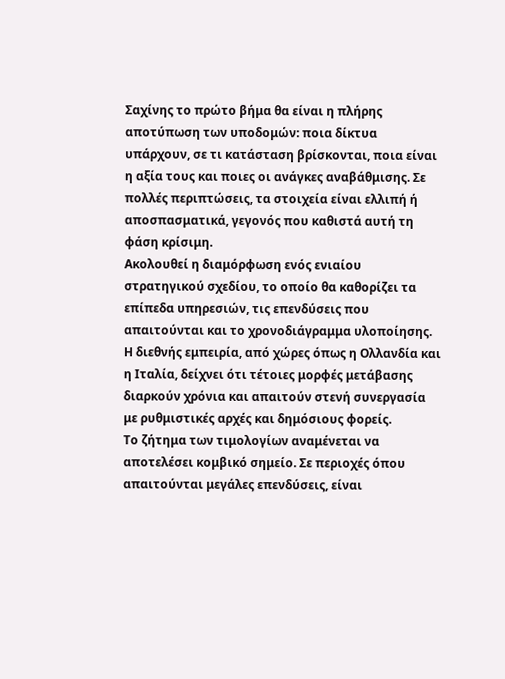Σαχίνης το πρώτο βήμα θα είναι η πλήρης αποτύπωση των υποδομών: ποια δίκτυα υπάρχουν, σε τι κατάσταση βρίσκονται, ποια είναι η αξία τους και ποιες οι ανάγκες αναβάθμισης. Σε πολλές περιπτώσεις, τα στοιχεία είναι ελλιπή ή αποσπασματικά, γεγονός που καθιστά αυτή τη φάση κρίσιμη.
Ακολουθεί η διαμόρφωση ενός ενιαίου στρατηγικού σχεδίου, το οποίο θα καθορίζει τα επίπεδα υπηρεσιών, τις επενδύσεις που απαιτούνται και το χρονοδιάγραμμα υλοποίησης. Η διεθνής εμπειρία, από χώρες όπως η Ολλανδία και η Ιταλία, δείχνει ότι τέτοιες μορφές μετάβασης διαρκούν χρόνια και απαιτούν στενή συνεργασία με ρυθμιστικές αρχές και δημόσιους φορείς.
Το ζήτημα των τιμολογίων αναμένεται να αποτελέσει κομβικό σημείο. Σε περιοχές όπου απαιτούνται μεγάλες επενδύσεις, είναι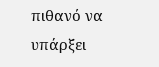πιθανό να υπάρξει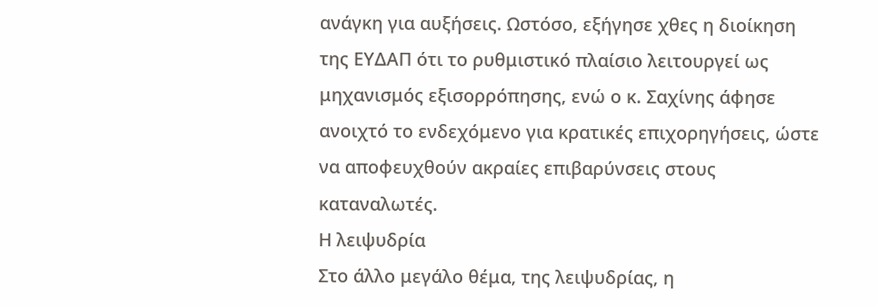ανάγκη για αυξήσεις. Ωστόσο, εξήγησε χθες η διοίκηση της ΕΥΔΑΠ ότι το ρυθμιστικό πλαίσιο λειτουργεί ως μηχανισμός εξισορρόπησης, ενώ ο κ. Σαχίνης άφησε ανοιχτό το ενδεχόμενο για κρατικές επιχορηγήσεις, ώστε να αποφευχθούν ακραίες επιβαρύνσεις στους καταναλωτές.
Η λειψυδρία
Στο άλλο μεγάλο θέμα, της λειψυδρίας, η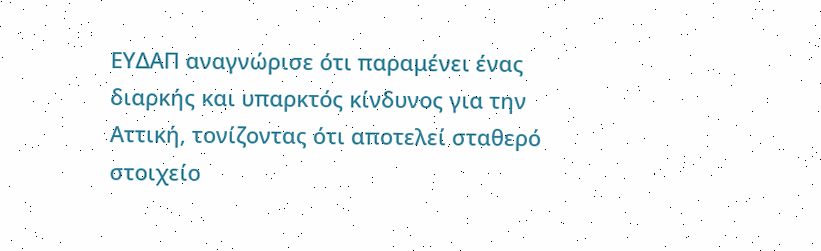ΕΥΔΑΠ αναγνώρισε ότι παραμένει ένας διαρκής και υπαρκτός κίνδυνος για την Αττική, τονίζοντας ότι αποτελεί σταθερό στοιχείο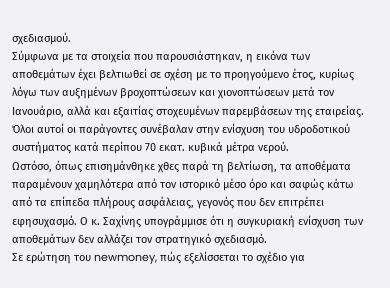σχεδιασμού.
Σύμφωνα με τα στοιχεία που παρουσιάστηκαν, η εικόνα των αποθεμάτων έχει βελτιωθεί σε σχέση με το προηγούμενο έτος, κυρίως λόγω των αυξημένων βροχοπτώσεων και χιονοπτώσεων μετά τον Ιανουάριο, αλλά και εξαιτίας στοχευμένων παρεμβάσεων της εταιρείας. Όλοι αυτοί οι παράγοντες συνέβαλαν στην ενίσχυση του υδροδοτικού συστήματος κατά περίπου 70 εκατ. κυβικά μέτρα νερού.
Ωστόσο, όπως επισημάνθηκε χθες παρά τη βελτίωση, τα αποθέματα παραμένουν χαμηλότερα από τον ιστορικό μέσο όρο και σαφώς κάτω από τα επίπεδα πλήρους ασφάλειας, γεγονός που δεν επιτρέπει εφησυχασμό. Ο κ. Σαχίνης υπογράμμισε ότι η συγκυριακή ενίσχυση των αποθεμάτων δεν αλλάζει τον στρατηγικό σχεδιασμό.
Σε ερώτηση του newmoney, πώς εξελίσσεται το σχέδιο για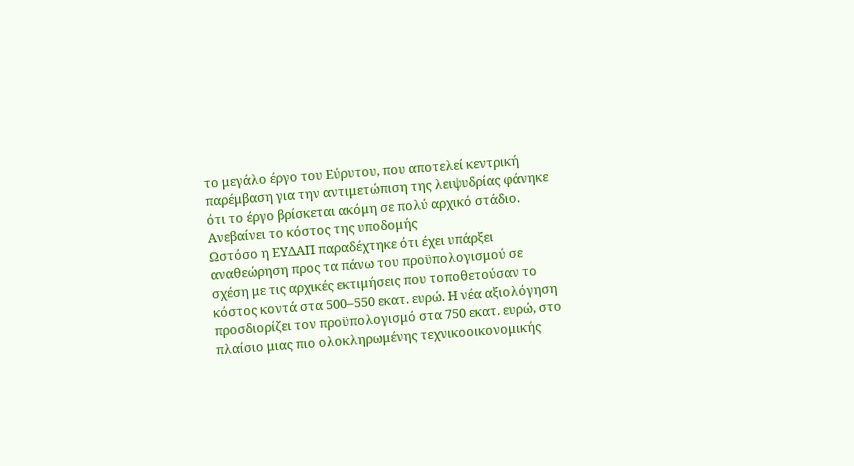το μεγάλο έργο του Εύρυτου, που αποτελεί κεντρική παρέμβαση για την αντιμετώπιση της λειψυδρίας φάνηκε ότι το έργο βρίσκεται ακόμη σε πολύ αρχικό στάδιο.
Ανεβαίνει το κόστος της υποδομής
Ωστόσο η ΕΥΔΑΠ παραδέχτηκε ότι έχει υπάρξει αναθεώρηση προς τα πάνω του προϋπολογισμού σε σχέση με τις αρχικές εκτιμήσεις που τοποθετούσαν το κόστος κοντά στα 500–550 εκατ. ευρώ. Η νέα αξιολόγηση προσδιορίζει τον προϋπολογισμό στα 750 εκατ. ευρώ, στο πλαίσιο μιας πιο ολοκληρωμένης τεχνικοοικονομικής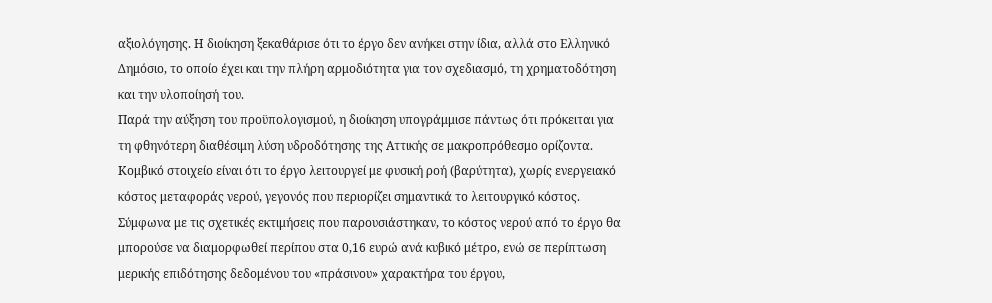αξιολόγησης. Η διοίκηση ξεκαθάρισε ότι το έργο δεν ανήκει στην ίδια, αλλά στο Ελληνικό Δημόσιο, το οποίο έχει και την πλήρη αρμοδιότητα για τον σχεδιασμό, τη χρηματοδότηση και την υλοποίησή του.
Παρά την αύξηση του προϋπολογισμού, η διοίκηση υπογράμμισε πάντως ότι πρόκειται για τη φθηνότερη διαθέσιμη λύση υδροδότησης της Αττικής σε μακροπρόθεσμο ορίζοντα. Κομβικό στοιχείο είναι ότι το έργο λειτουργεί με φυσική ροή (βαρύτητα), χωρίς ενεργειακό κόστος μεταφοράς νερού, γεγονός που περιορίζει σημαντικά το λειτουργικό κόστος.
Σύμφωνα με τις σχετικές εκτιμήσεις που παρουσιάστηκαν, το κόστος νερού από το έργο θα μπορούσε να διαμορφωθεί περίπου στα 0,16 ευρώ ανά κυβικό μέτρο, ενώ σε περίπτωση μερικής επιδότησης δεδομένου του «πράσινου» χαρακτήρα του έργου,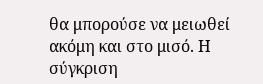θα μπορούσε να μειωθεί ακόμη και στο μισό. Η σύγκριση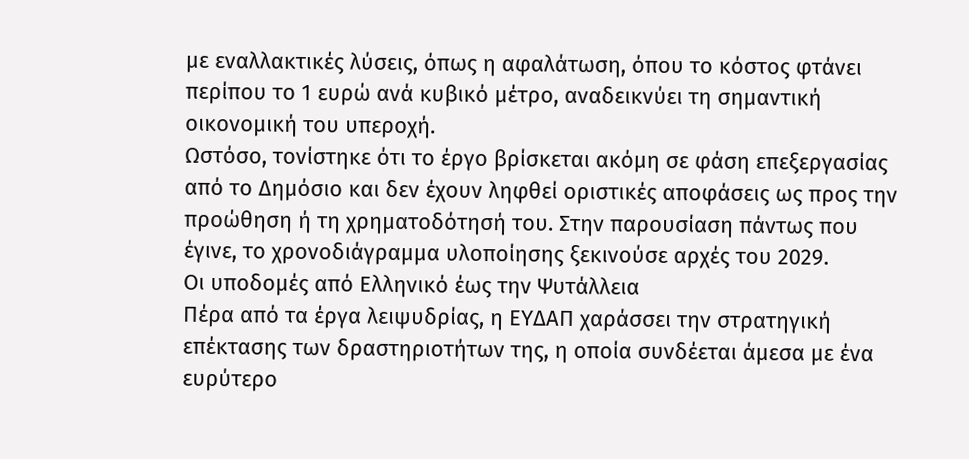με εναλλακτικές λύσεις, όπως η αφαλάτωση, όπου το κόστος φτάνει περίπου το 1 ευρώ ανά κυβικό μέτρο, αναδεικνύει τη σημαντική οικονομική του υπεροχή.
Ωστόσο, τονίστηκε ότι το έργο βρίσκεται ακόμη σε φάση επεξεργασίας από το Δημόσιο και δεν έχουν ληφθεί οριστικές αποφάσεις ως προς την προώθηση ή τη χρηματοδότησή του. Στην παρουσίαση πάντως που έγινε, το χρονοδιάγραμμα υλοποίησης ξεκινούσε αρχές του 2029.
Οι υποδομές από Ελληνικό έως την Ψυτάλλεια
Πέρα από τα έργα λειψυδρίας, η ΕΥΔΑΠ χαράσσει την στρατηγική επέκτασης των δραστηριοτήτων της, η οποία συνδέεται άμεσα με ένα ευρύτερο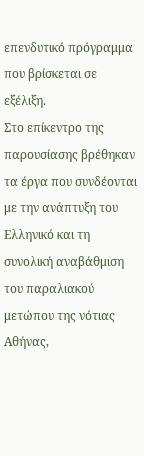επενδυτικό πρόγραμμα που βρίσκεται σε εξέλιξη.
Στο επίκεντρο της παρουσίασης βρέθηκαν τα έργα που συνδέονται με την ανάπτυξη του Ελληνικό και τη συνολική αναβάθμιση του παραλιακού μετώπου της νότιας Αθήνας,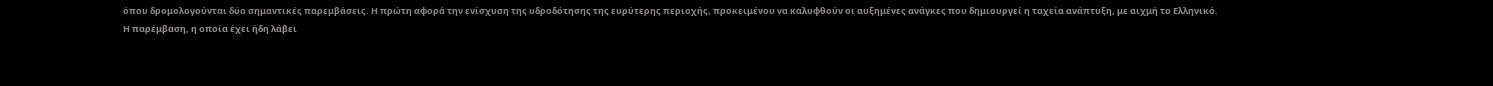όπου δρομολογούνται δύο σημαντικές παρεμβάσεις. Η πρώτη αφορά την ενίσχυση της υδροδότησης της ευρύτερης περιοχής, προκειμένου να καλυφθούν οι αυξημένες ανάγκες που δημιουργεί η ταχεία ανάπτυξη, με αιχμή το Ελληνικό.
Η παρέμβαση, η οποία έχει ήδη λάβει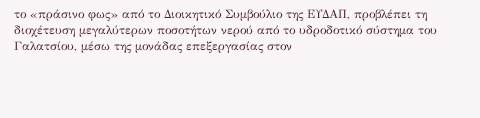το «πράσινο φως» από το Διοικητικό Συμβούλιο της ΕΥΔΑΠ, προβλέπει τη διοχέτευση μεγαλύτερων ποσοτήτων νερού από το υδροδοτικό σύστημα του Γαλατσίου, μέσω της μονάδας επεξεργασίας στον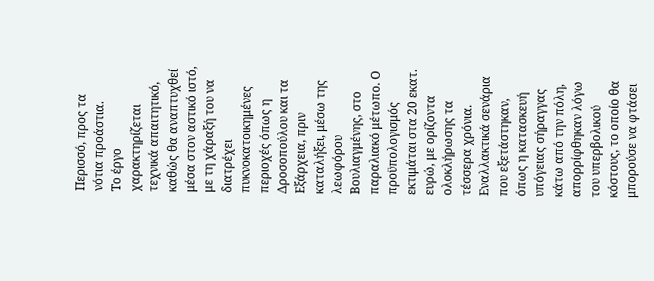Περισσό, προς τα νότια προάστια.
Το έργο χαρακτηρίζεται τεχνικά απαιτητικό, καθώς θα αναπτυχθεί μέσα στον αστικό ιστό, με τη χάραξή του να διατρέχει πυκνοκατοικημένες περιοχές όπως η Δροσοπούλου και τα Εξάρχεια, πριν καταλήξει, μέσω της λεωφόρου Βουλιαγμένης, στο παραλιακό μέτωπο. Ο προϋπολογισμός εκτιμάται στα 20 εκατ. ευρώ, με ορίζοντα ολοκλήρωσης τα τέσσερα χρόνια.
Εναλλακτικά σενάρια που εξετάστηκαν, όπως η κατασκευή υπόγειας σήραγγας κάτω από την πόλη, απορρίφθηκαν λόγω του υπερβολικού κόστους, το οποίο θα μπορούσε να φτάσει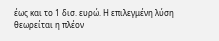έως και το 1 δισ. ευρώ. Η επιλεγμένη λύση θεωρείται η πλέον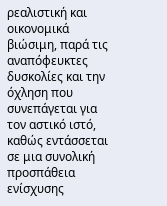ρεαλιστική και οικονομικά βιώσιμη, παρά τις αναπόφευκτες δυσκολίες και την όχληση που συνεπάγεται για τον αστικό ιστό, καθώς εντάσσεται σε μια συνολική προσπάθεια ενίσχυσης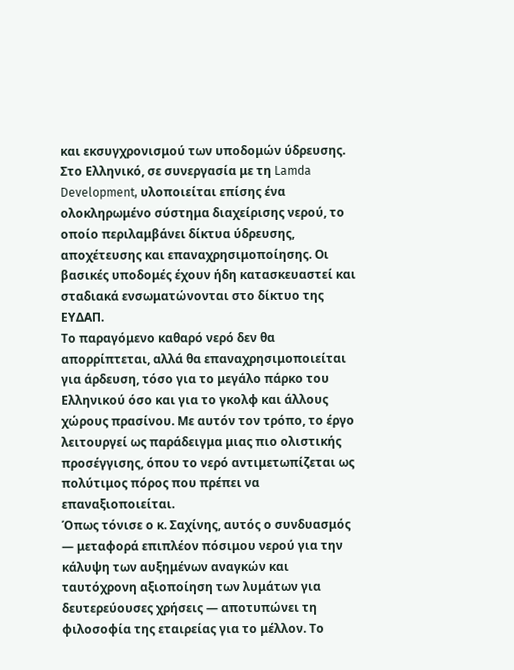και εκσυγχρονισμού των υποδομών ύδρευσης.
Στο Ελληνικό, σε συνεργασία με τη Lamda Development, υλοποιείται επίσης ένα ολοκληρωμένο σύστημα διαχείρισης νερού, το οποίο περιλαμβάνει δίκτυα ύδρευσης, αποχέτευσης και επαναχρησιμοποίησης. Οι βασικές υποδομές έχουν ήδη κατασκευαστεί και σταδιακά ενσωματώνονται στο δίκτυο της ΕΥΔΑΠ.
Το παραγόμενο καθαρό νερό δεν θα απορρίπτεται, αλλά θα επαναχρησιμοποιείται για άρδευση, τόσο για το μεγάλο πάρκο του Ελληνικού όσο και για το γκολφ και άλλους χώρους πρασίνου. Με αυτόν τον τρόπο, το έργο λειτουργεί ως παράδειγμα μιας πιο ολιστικής προσέγγισης, όπου το νερό αντιμετωπίζεται ως πολύτιμος πόρος που πρέπει να επαναξιοποιείται.
Όπως τόνισε ο κ. Σαχίνης, αυτός ο συνδυασμός — μεταφορά επιπλέον πόσιμου νερού για την κάλυψη των αυξημένων αναγκών και ταυτόχρονη αξιοποίηση των λυμάτων για δευτερεύουσες χρήσεις — αποτυπώνει τη φιλοσοφία της εταιρείας για το μέλλον. Το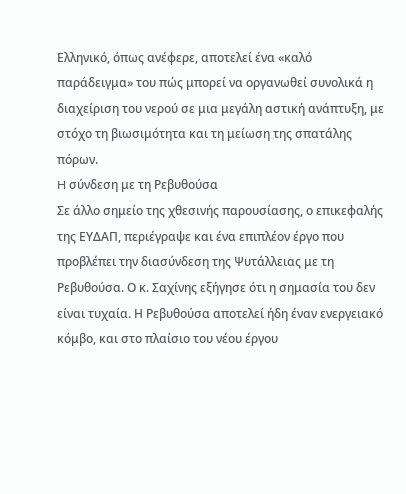Ελληνικό, όπως ανέφερε, αποτελεί ένα «καλό παράδειγμα» του πώς μπορεί να οργανωθεί συνολικά η διαχείριση του νερού σε μια μεγάλη αστική ανάπτυξη, με στόχο τη βιωσιμότητα και τη μείωση της σπατάλης πόρων.
H σύνδεση με τη Ρεβυθούσα
Σε άλλο σημείο της χθεσινής παρουσίασης, ο επικεφαλής της ΕΥΔΑΠ, περιέγραψε και ένα επιπλέον έργο που προβλέπει την διασύνδεση της Ψυτάλλειας με τη Ρεβυθούσα. Ο κ. Σαχίνης εξήγησε ότι η σημασία του δεν είναι τυχαία. Η Ρεβυθούσα αποτελεί ήδη έναν ενεργειακό κόμβο, και στο πλαίσιο του νέου έργου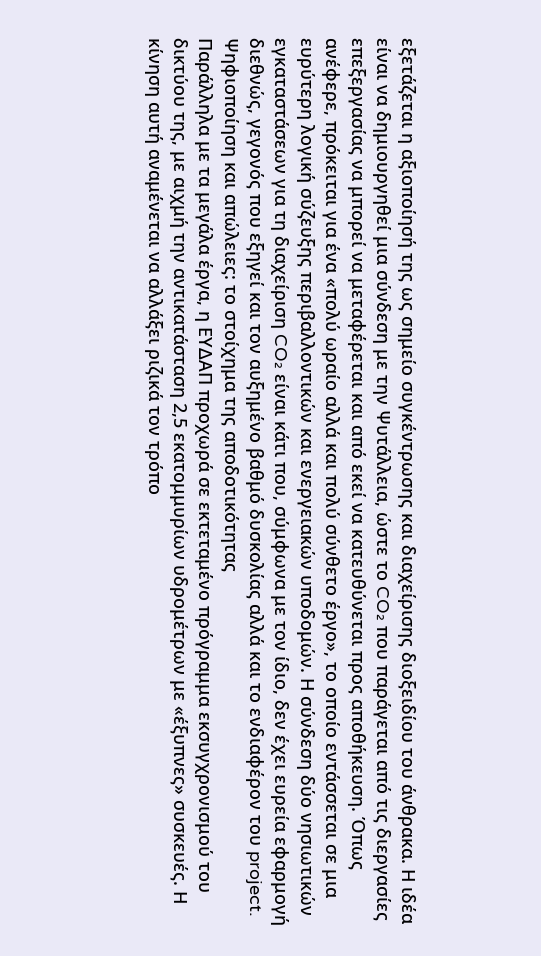εξετάζεται η αξιοποίησή της ως σημείο συγκέντρωσης και διαχείρισης διοξειδίου του άνθρακα. Η ιδέα είναι να δημιουργηθεί μια σύνδεση με την Ψυτάλλεια, ώστε το CO₂ που παράγεται από τις διεργασίες επεξεργασίας να μπορεί να μεταφέρεται και από εκεί να κατευθύνεται προς αποθήκευση. Όπως ανέφερε, πρόκειται για ένα «πολύ ωραίο αλλά και πολύ σύνθετο έργο», το οποίο εντάσσεται σε μια ευρύτερη λογική σύζευξης περιβαλλοντικών και ενεργειακών υποδομών. Η σύνδεση δύο νησιωτικών εγκαταστάσεων για τη διαχείριση CO₂ είναι κάτι που, σύμφωνα με τον ίδιο, δεν έχει ευρεία εφαρμογή διεθνώς, γεγονός που εξηγεί και τον αυξημένο βαθμό δυσκολίας αλλά και το ενδιαφέρον του project.
Ψηφιοποίηση και απώλειες: το στοίχημα της αποδοτικότητας
Παράλληλα με τα μεγάλα έργα, η ΕΥΔΑΠ προχωρά σε εκτεταμένο πρόγραμμα εκσυγχρονισμού του δικτύου της, με αιχμή την αντικατάσταση 2,5 εκατομμυρίων υδρομέτρων με «έξυπνες» συσκευές. Η κίνηση αυτή αναμένεται να αλλάξει ριζικά τον τρόπο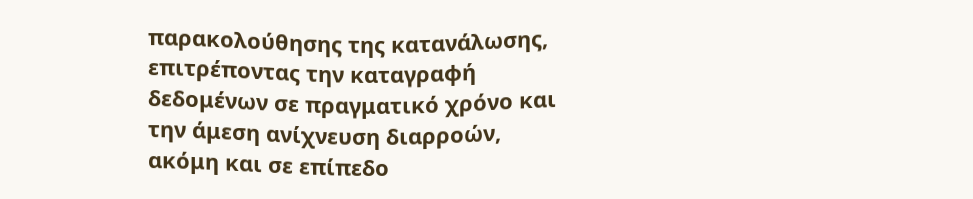παρακολούθησης της κατανάλωσης, επιτρέποντας την καταγραφή δεδομένων σε πραγματικό χρόνο και την άμεση ανίχνευση διαρροών, ακόμη και σε επίπεδο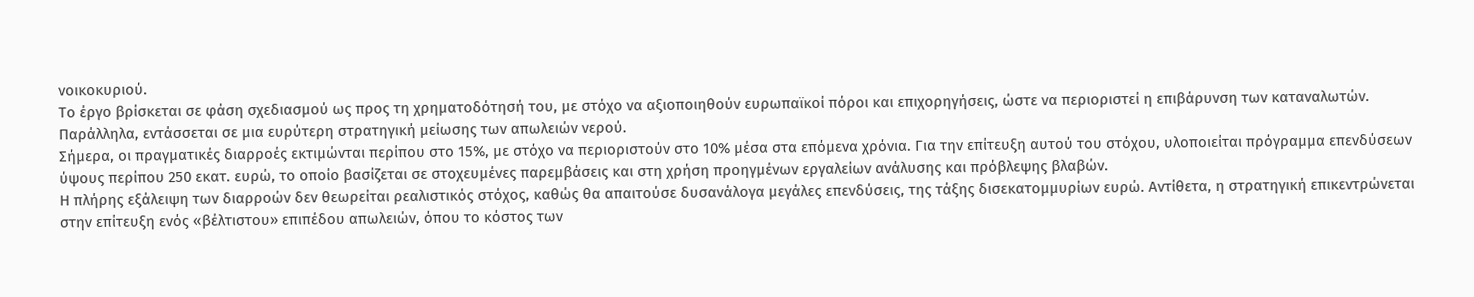νοικοκυριού.
Το έργο βρίσκεται σε φάση σχεδιασμού ως προς τη χρηματοδότησή του, με στόχο να αξιοποιηθούν ευρωπαϊκοί πόροι και επιχορηγήσεις, ώστε να περιοριστεί η επιβάρυνση των καταναλωτών. Παράλληλα, εντάσσεται σε μια ευρύτερη στρατηγική μείωσης των απωλειών νερού.
Σήμερα, οι πραγματικές διαρροές εκτιμώνται περίπου στο 15%, με στόχο να περιοριστούν στο 10% μέσα στα επόμενα χρόνια. Για την επίτευξη αυτού του στόχου, υλοποιείται πρόγραμμα επενδύσεων ύψους περίπου 250 εκατ. ευρώ, το οποίο βασίζεται σε στοχευμένες παρεμβάσεις και στη χρήση προηγμένων εργαλείων ανάλυσης και πρόβλεψης βλαβών.
Η πλήρης εξάλειψη των διαρροών δεν θεωρείται ρεαλιστικός στόχος, καθώς θα απαιτούσε δυσανάλογα μεγάλες επενδύσεις, της τάξης δισεκατομμυρίων ευρώ. Αντίθετα, η στρατηγική επικεντρώνεται στην επίτευξη ενός «βέλτιστου» επιπέδου απωλειών, όπου το κόστος των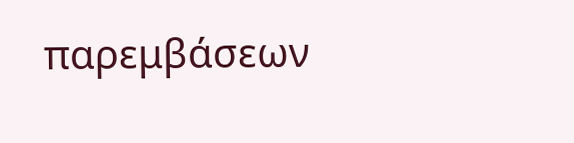παρεμβάσεων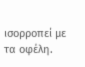ισορροπεί με τα οφέλη.